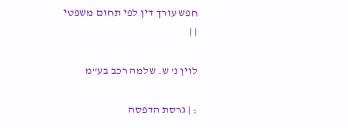חפש עורך דין לפי תחום משפטי
| |

לוין נ' ש. שלמה רכב בע"מ

: | גרסת הדפסה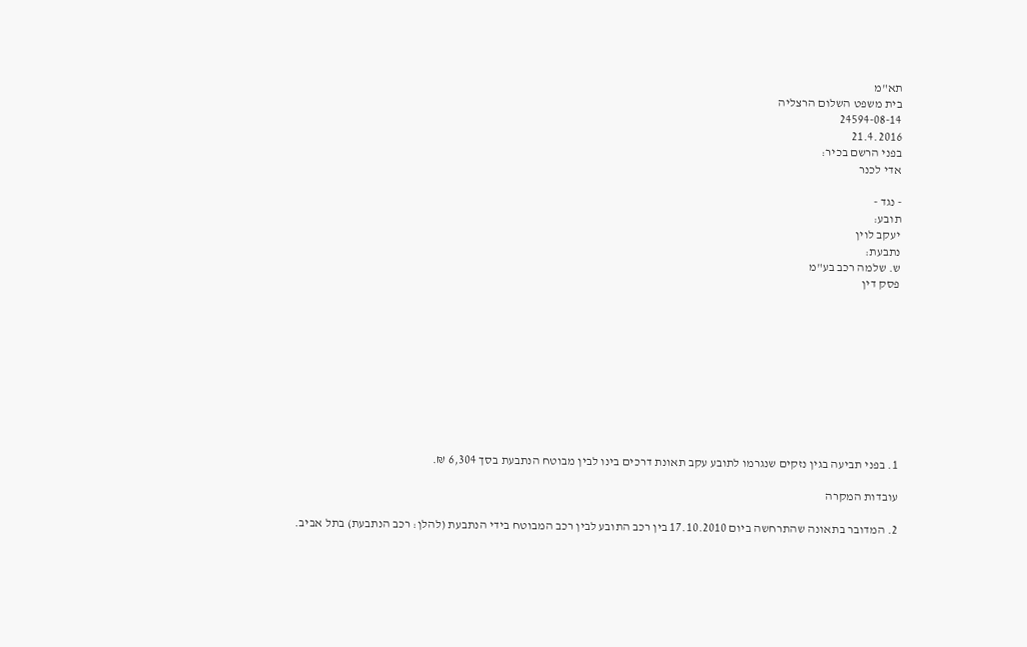תא"מ
בית משפט השלום הרצליה
24594-08-14
21.4.2016
בפני הרשם בכיר:
אדי לכנר

- נגד -
תובע:
יעקב לוין
נתבעת:
ש. שלמה רכב בע"מ
פסק דין










1. בפני תביעה בגין נזקים שנגרמו לתובע עקב תאונת דרכים בינו לבין מבוטח הנתבעת בסך 6,304 ₪.

עובדות המקרה

2. המדובר בתאונה שהתרחשה ביום 17.10.2010 בין רכב התובע לבין רכב המבוטח בידי הנתבעת (להלן: רכב הנתבעת) בתל אביב.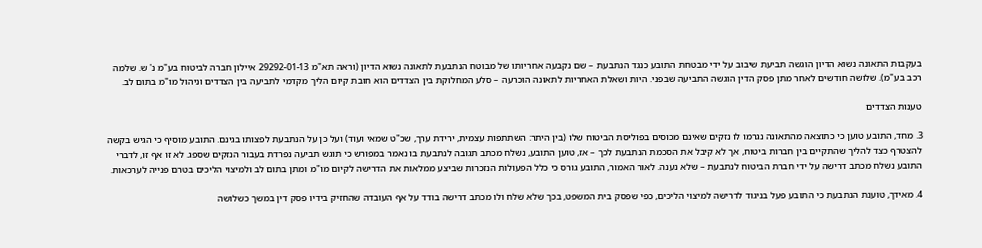בעקבות התאונה נשוא הדיון הוגשה תביעת שיבוב על ידי מבטחת התובע כנגד הנתבעת – שם נקבעה אחריותו של מבוטח הנתבעת לתאונה נשוא הדיון (וראה תא"מ 29292-01-13 איילון חברה לביטוח בע"מ נ' ש. שלמה רכב בע"מ). שלושה חודשים לאחר מתן פסק הדין הוגשה התביעה שבפני. היות ושאלת האחריות לתאונה הוכרעה – סלע המחלוקת בין הצדדים הוא חובת קיום הליך מקדמי לתביעה בין הצדדים וניהול מו"מ בתום לב.

טענות הצדדים

3. מחד, התובע טוען כי כתוצאה מהתאונה נגרמו לו נזקים שאינם מכוסים בפוליסת הביטוח שלו (בין היתר: השתתפות עצמית, ירידת ערך, שכ"ט שמאי ועוד) ועל כן על הנתבעת לפצותו בגינם. התובע מוסיף כי הגיש בקשה להצטרף כצד להליך שהתקיים בין חברות ביטוח, אך לא קיבל את הסכמת הנתבעת לכך – אז, טוען התובע, נשלח מכתב תגובה לנתבעת בו נאמר במפורש כי תוגש תביעה נפרדת בעבור הנזקים שספג. לא זו אף זו, לדברי התובע נשלח מכתב דרישה על ידי חברת הביטוח לנתבעת – שלא נענה. לאור האמור, התובע גורס כי כלל הפעולות הנזכרות שביצע ממלאות את הדרישה לקיום מו"מ ומתן בתום לב ולמיצוי הליכים בטרם פנייה לערכאות.

4. מאידך, טוענת הנתבעת כי התובע פעל בניגוד לדרישה למיצוי הליכים, כפי שפסק בית המשפט, בכך שלא שלח ולו מכתב דרישה בודד על אף העובדה שהחזיק בידיו פסק דין במשך כשלושה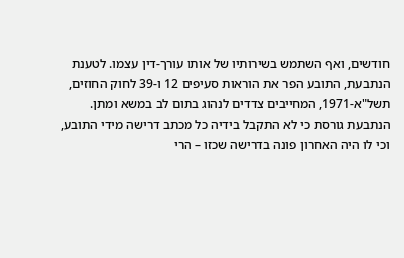חודשים, ואף השתמש בשירותיו של אותו עורך-דין עצמו. לטענת הנתבעת, התובע הפר את הוראות סעיפים 12 ו-39 לחוק החוזים, תשל"א-1971, המחייבים צדדים לנהוג בתום לב במשא ומתן. הנתבעת גורסת כי לא התקבל בידיה כל מכתב דרישה מידי התובע, וכי לו היה האחרון פונה בדרישה שכזו – הרי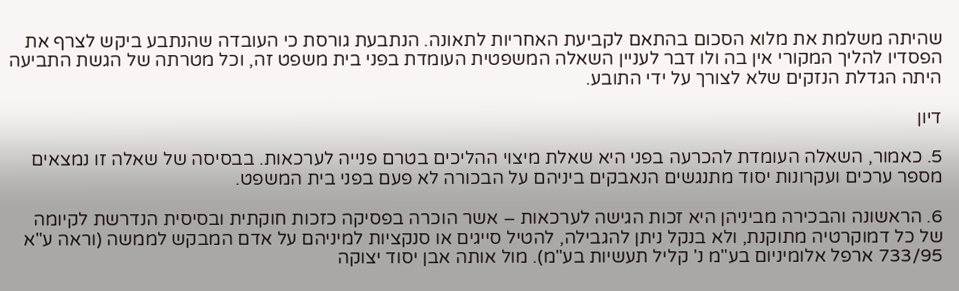שהיתה משלמת את מלוא הסכום בהתאם לקביעת האחריות לתאונה. הנתבעת גורסת כי העובדה שהנתבע ביקש לצרף את הפסדיו להליך המקורי אין בה ולו דבר לעניין השאלה המשפטית העומדת בפני בית משפט זה, וכל מטרתה של הגשת התביעה היתה הגדלת הנזקים שלא לצורך על ידי התובע.

דיון

5. כאמור, השאלה העומדת להכרעה בפני היא שאלת מיצוי ההליכים בטרם פנייה לערכאות. בבסיסה של שאלה זו נמצאים מספר ערכים ועקרונות יסוד מתנגשים הנאבקים ביניהם על הבכורה לא פעם בפני בית המשפט.

6. הראשונה והבכירה מביניהן היא זכות הגישה לערכאות – אשר הוכרה בפסיקה כזכות חוקתית ובסיסית הנדרשת לקיומה של כל דמוקרטיה מתוקנת, ולא בנקל ניתן להגבילה, להטיל סייגים או סנקציות למיניהם על אדם המבקש לממשה (וראה ע"א 733/95 ארפל אלומיניום בע"מ נ' קליל תעשיות בע"מ). מול אותה אבן יסוד יצוקה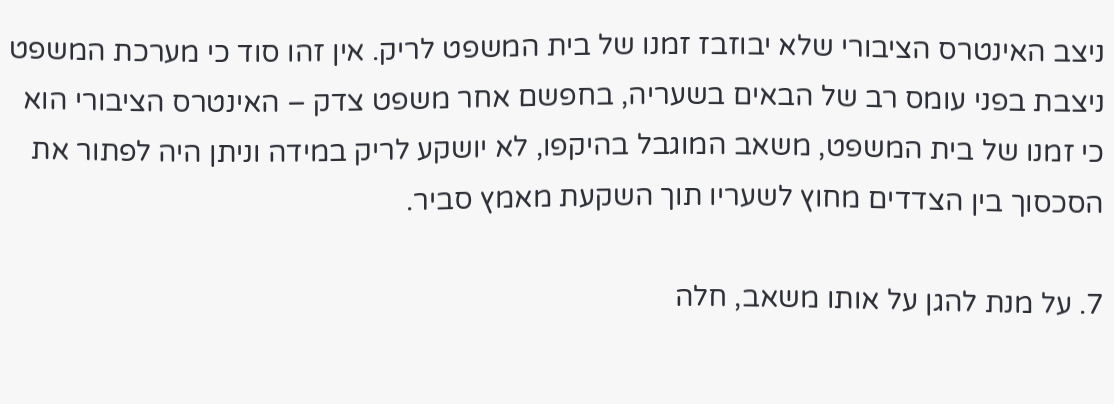ניצב האינטרס הציבורי שלא יבוזבז זמנו של בית המשפט לריק. אין זהו סוד כי מערכת המשפט ניצבת בפני עומס רב של הבאים בשעריה, בחפשם אחר משפט צדק – האינטרס הציבורי הוא כי זמנו של בית המשפט, משאב המוגבל בהיקפו, לא יושקע לריק במידה וניתן היה לפתור את הסכסוך בין הצדדים מחוץ לשעריו תוך השקעת מאמץ סביר.

7. על מנת להגן על אותו משאב, חלה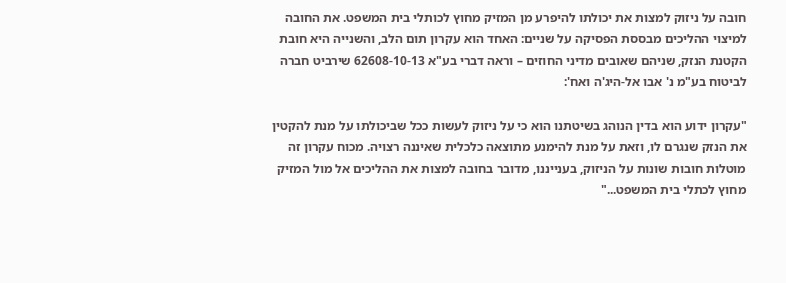חובה על ניזוק למצות את יכולתו להיפרע מן המזיק מחוץ לכותלי בית המשפט. את החובה למיצוי ההליכים מבססת הפסיקה על שניים: האחד הוא עקרון תום הלב, והשנייה היא חובת הקטנת הנזק, שניהם שאובים מדיני החוזים – וראה דברי בע"א 62608-10-13 שירביט חברה לביטוח בע"מ נ' אבו אל-היג'ה ואח':

"עקרון ידוע הוא בדין הנוהג בשיטתנו הוא כי על ניזוק לעשות ככל שביכולתו על מנת להקטין את הנזק שנגרם לו, וזאת על מנת להימנע מתוצאה כלכלית שאיננה רצויה. מכוח עקרון זה מוטלות חובות שונות על הניזוק, בענייננו, מדובר בחובה למצות את ההליכים אל מול המזיק מחוץ לכתלי בית המשפט..."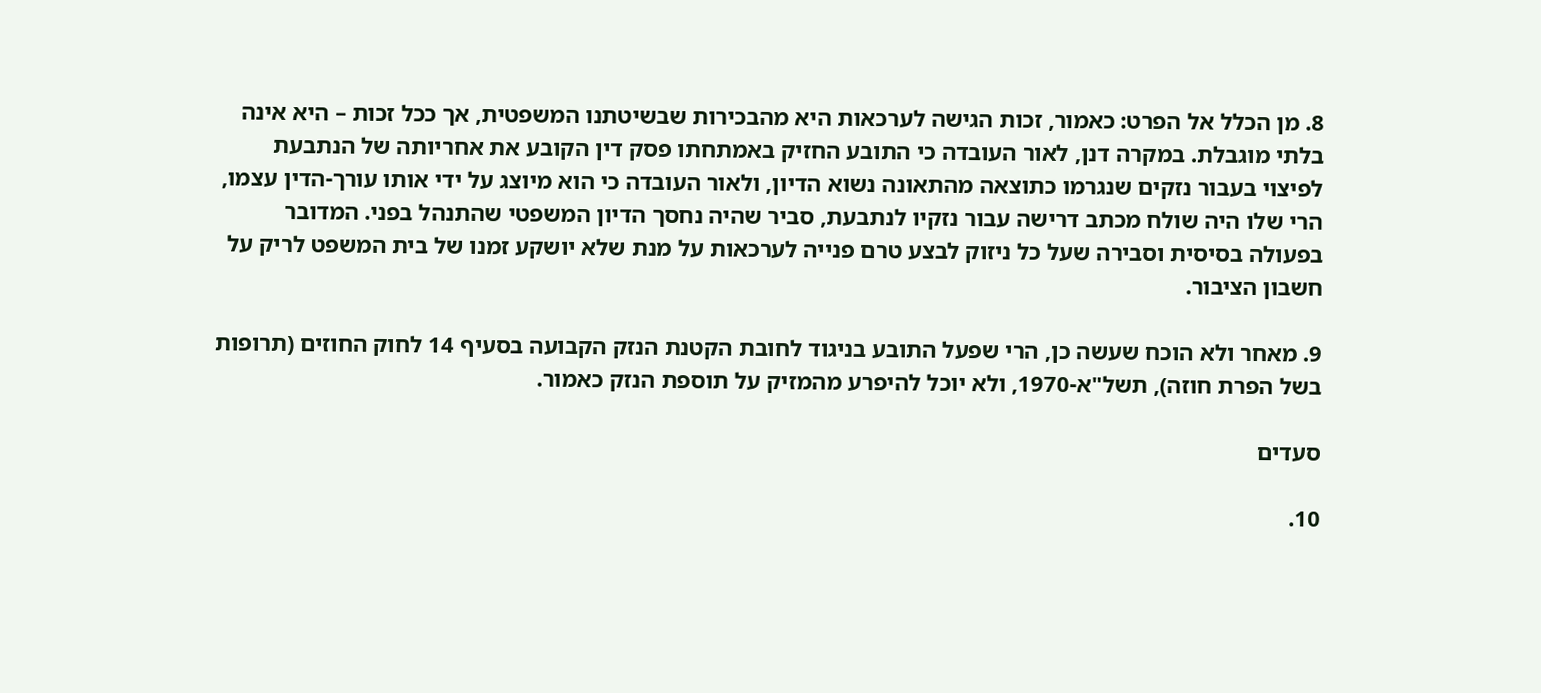8. מן הכלל אל הפרט: כאמור, זכות הגישה לערכאות היא מהבכירות שבשיטתנו המשפטית, אך ככל זכות – היא אינה בלתי מוגבלת. במקרה דנן, לאור העובדה כי התובע החזיק באמתחתו פסק דין הקובע את אחריותה של הנתבעת לפיצוי בעבור נזקים שנגרמו כתוצאה מהתאונה נשוא הדיון, ולאור העובדה כי הוא מיוצג על ידי אותו עורך-הדין עצמו, הרי שלו היה שולח מכתב דרישה עבור נזקיו לנתבעת, סביר שהיה נחסך הדיון המשפטי שהתנהל בפני. המדובר בפעולה בסיסית וסבירה שעל כל ניזוק לבצע טרם פנייה לערכאות על מנת שלא יושקע זמנו של בית המשפט לריק על חשבון הציבור.

9. מאחר ולא הוכח שעשה כן, הרי שפעל התובע בניגוד לחובת הקטנת הנזק הקבועה בסעיף 14 לחוק החוזים (תרופות בשל הפרת חוזה), תשל"א-1970, ולא יוכל להיפרע מהמזיק על תוספת הנזק כאמור.

סעדים

10.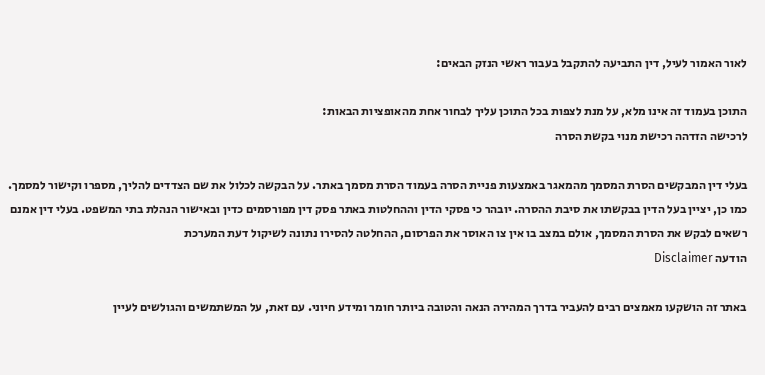לאור האמור לעיל, דין התביעה להתקבל בעבור ראשי הנזק הבאים:

התוכן בעמוד זה אינו מלא, על מנת לצפות בכל התוכן עליך לבחור אחת מהאופציות הבאות:
לרכישה הזדהה רכישת מנוי בקשת הסרה

בעלי דין המבקשים הסרת המסמך מהמאגר באמצעות פניית הסרה בעמוד הסרת מסמך באתר. על הבקשה לכלול את שם הצדדים להליך, מספרו וקישור למסמך. כמו כן, יציין בעל הדין בבקשתו את סיבת ההסרה. יובהר כי פסקי הדין וההחלטות באתר פסק דין מפורסמים כדין ובאישור הנהלת בתי המשפט. בעלי דין אמנם רשאים לבקש את הסרת המסמך, אולם במצב בו אין צו האוסר את הפרסום, ההחלטה להסירו נתונה לשיקול דעת המערכת
הודעה Disclaimer

באתר זה הושקעו מאמצים רבים להעביר בדרך המהירה הנאה והטובה ביותר חומר ומידע חיוני. עם זאת, על המשתמשים והגולשים לעיין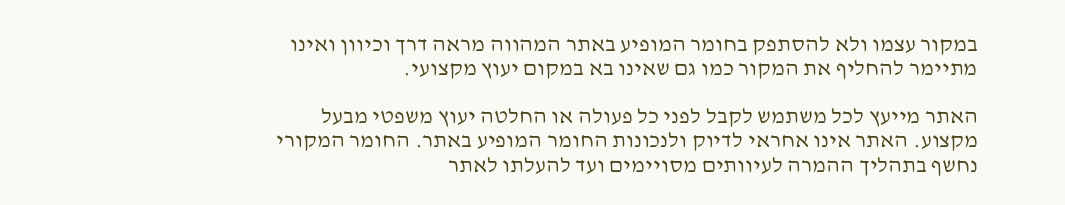במקור עצמו ולא להסתפק בחומר המופיע באתר המהווה מראה דרך וכיוון ואינו מתיימר להחליף את המקור כמו גם שאינו בא במקום יעוץ מקצועי.

האתר מייעץ לכל משתמש לקבל לפני כל פעולה או החלטה יעוץ משפטי מבעל מקצוע. האתר אינו אחראי לדיוק ולנכונות החומר המופיע באתר. החומר המקורי נחשף בתהליך ההמרה לעיוותים מסויימים ועד להעלתו לאתר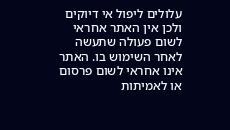עלולים ליפול אי דיוקים ולכן אין האתר אחראי לשום פעולה שתעשה לאחר השימוש בו. האתר אינו אחראי לשום פרסום או לאמיתות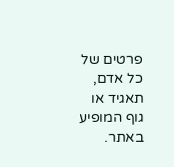פרטים של כל אדם, תאגיד או גוף המופיע באתר.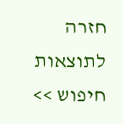חזרה לתוצאות חיפוש >>